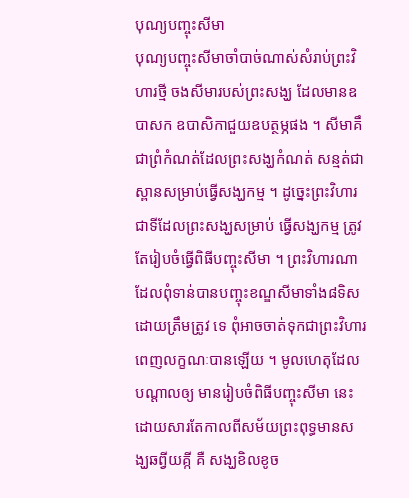បុណ្យបញ្ចុះសីមា
បុណ្យបញ្ចុះសីមាចាំបាច់ណាស់សំរាប់ព្រះវិហារថ្មី ចងសីមារបស់ព្រះសង្ឃ ដែលមានឧបាសក ឧបាសិកាជួយឧបត្ថម្ភផង ។ សីមាគឹជាព្រំកំណត់ដែលព្រះសង្ឃកំណត់ សន្មត់ជាស្ពានសម្រាប់ធ្វើសង្ឃកម្ម ។ ដូច្នេះព្រះវិហារជាទីដែលព្រះសង្ឃសម្រាប់ ធ្វើសង្ឃកម្ម ត្រូវតែរៀបចំធ្វើពិធីបញ្ចុះសីមា ។ ព្រះវិហារណាដែលពុំទាន់បានបញ្ចុះខណ្ឌសីមាទាំង៨ទិសដោយត្រឹមត្រូវ ទេ ពុំអាចចាត់ទុកជាព្រះវិហារពេញលក្ខណៈបានឡើយ ។ មូលហេតុដែលបណ្ដាលឲ្យ មានរៀបចំពិធីបញ្ចុះសីមា នេះ ដោយសារតែកាលពីសម័យព្រះពុទ្ធមានសង្ឃឆព្វីយគ្កី គឺ សង្ឃខិលខូច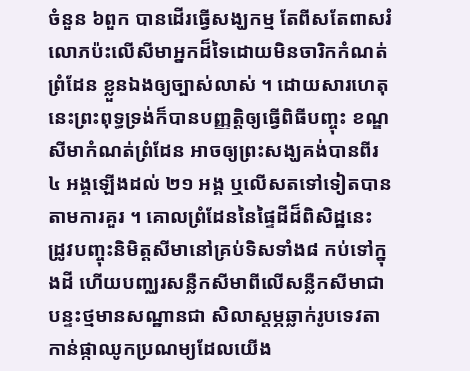ចំនួន ៦ពួក បានដើរធ្វើសង្ឃកម្ម តែពីសតែពាសរំលោភប៉ះលើសីមាអ្នកដ៏ទៃដោយមិនចារិកកំណត់ព្រំដែន ខ្លួនឯងឲ្យច្បាស់លាស់ ។ ដោយសារហេតុនេះព្រះពុទ្ធទ្រង់ក៏បានបញ្ញត្តិឲ្យធ្វើពិធីបញ្ចុះ ខណ្ឌសីមាកំណត់ព្រំដែន អាចឲ្យព្រះសង្ឃគង់បានពីរ ៤ អង្គឡើងដល់ ២១ អង្គ ឬលើសតទៅទៀតបានតាមការគួរ ។ គោលព្រំដែននៃផ្ទៃដីដ៏ពិសិដ្ឋនេះ ដ្រូវបញ្ចុះនិមិត្តសីមានៅគ្រប់ទិសទាំង៨ កប់ទៅក្នុងដី ហើយបញ្ឈរសន្លឺកសីមាពីលើសន្លឺកសីមាជាបន្ទះថ្មមានសណ្ឋានជា សិលាស្ដម្ភឆ្លាក់រូបទេវតាកាន់ផ្កាឈូកប្រណម្យដែលយើង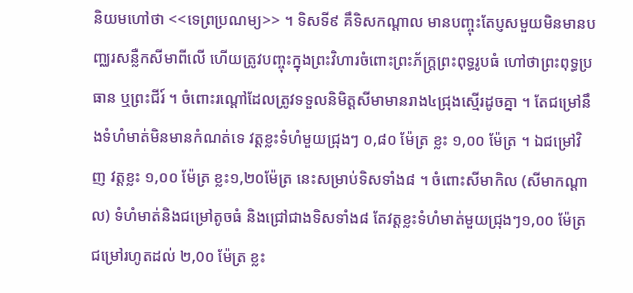និយមហៅថា <<ទេព្រប្រណម្យ>> ។ ទិសទី៩ គឹទិសកណ្ដាល មានបញ្ចុះតែប្ញសមួយមិនមានបញ្ឈរសន្លឺកសីមាពីលើ ហើយត្រូវបញ្ចុះក្នុងព្រះវិហារចំពោះព្រះភ័ក្ត្រព្រះពុទ្ធរូបធំ ហៅថាព្រះពុទ្ធប្រធាន ឬព្រះជីរ៍ ។ ចំពោះរណ្ដៅដែលត្រូវទទួលនិមិត្តសីមាមានរាង៤ជ្រុងស្មើរដូចគ្នា ។ តែជម្រៅនឹងទំហំមាត់មិនមានកំណត់ទេ វត្តខ្លះទំហំមួយជ្រុងៗ ០,៨០ ម៉ែត្រ ខ្លះ ១,០០ ម៉ែត្រ ។ ឯជម្រៅវិញ វត្តខ្លះ ១,០០ ម៉ែត្រ ខ្លះ១,២០ម៉ែត្រ នេះសម្រាប់ទិសទាំង៨ ។ ចំពោះសីមាកិល (សីមាកណ្ដាល) ទំហំមាត់និងជម្រៅតូចធំ និងជ្រៅជាងទិសទាំង៨ តែវត្តខ្លះទំហំមាត់មួយជ្រុងៗ១,០០ ម៉ែត្រជម្រៅរហូតដល់ ២,0០ ម៉ែត្រ ខ្លះ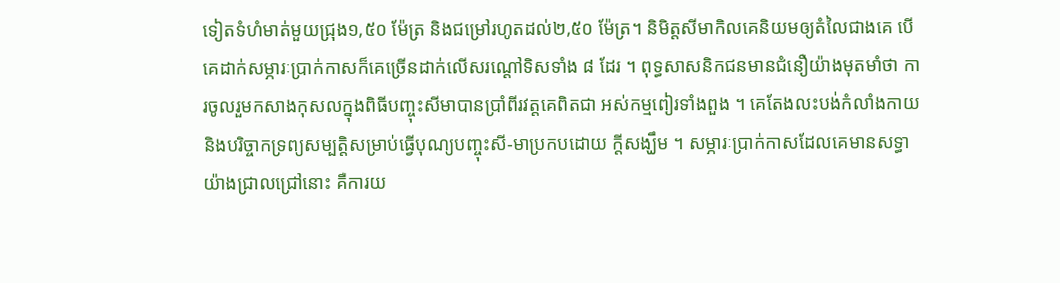ទៀតទំហំមាត់មួយជ្រុង១,៥០ ម៉ែត្រ និងជម្រៅរហូតដល់២,៥០ ម៉ែត្រ។ និមិត្តសីមាកិលគេនិយមឲ្យតំលៃជាងគេ បើគេដាក់សម្ភារៈប្រាក់កាសក៏គេច្រើនដាក់លើសរណ្ដៅទិសទាំង ៨ ដែរ ។ ពុទ្ធសាសនិកជនមានជំនឿយ៉ាងមុតមាំថា ការចូលរួមកសាងកុសលក្នុងពិធីបញ្ចុះសីមាបានប្រាំពីរវត្តគេពិតជា អស់កម្មពៀរទាំងពួង ។ គេតែងលះបង់កំលាំងកាយ និងបរិច្ចាកទ្រព្យសម្បត្តិសម្រាប់ធ្វើបុណ្យបញ្ចុះសី-មាប្រកបដោយ ក្ដីសង្ឃឹម ។ សម្ភារៈប្រាក់កាសដែលគេមានសទ្ធាយ៉ាងជ្រាលជ្រៅនោះ គឺការយ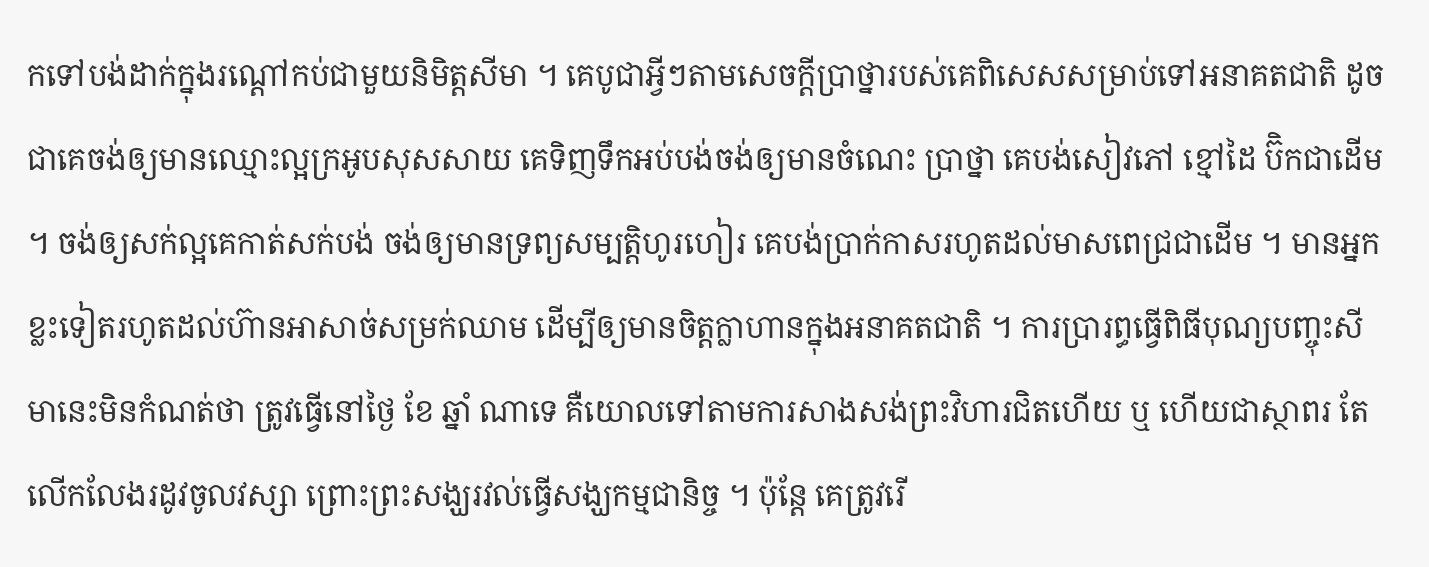កទៅបង់ដាក់ក្នុងរណ្ដៅកប់ជាមួយនិមិត្តសីមា ។ គេបូជាអ្វីៗតាមសេចក្ដីប្រាថ្នារបស់គេពិសេសសម្រាប់ទៅអនាគតជាតិ ដូចជាគេចង់ឲ្យមានឈ្មោះល្អក្រអូបសុសសាយ គេទិញទឹកអប់បង់ចង់ឲ្យមានចំណេះ ប្រាថ្នា គេបង់សៀវភៅ ខ្មៅដៃ ប៊ិកជាដើម ។ ចង់ឲ្យសក់ល្អគេកាត់សក់បង់ ចង់ឲ្យមានទ្រព្យសម្បត្តិហូរហៀរ គេបង់ប្រាក់កាសរហូតដល់មាសពេជ្រជាដើម ។ មានអ្នកខ្លះទៀតរហូតដល់ហ៊ានអាសាច់សម្រក់ឈាម ដើម្បីឲ្យមានចិត្តក្លាហានក្នុងអនាគតជាតិ ។ ការប្រារព្ធធ្វើពិធីបុណ្យបញ្ចុះសីមានេះមិនកំណត់ថា ត្រូវធ្វើនៅថ្ងៃ ខែ ឆ្នាំ ណាទេ គឺយោលទៅតាមការសាងសង់ព្រះវិហារជិតហើយ ឬ ហើយជាស្ថាពរ តែលើកលែងរដូវចូលវស្សា ព្រោះព្រះសង្ឃរវល់ធ្វើសង្ឃកម្មជានិច្ច ។ ប៉ុន្តែ គេត្រូវរើ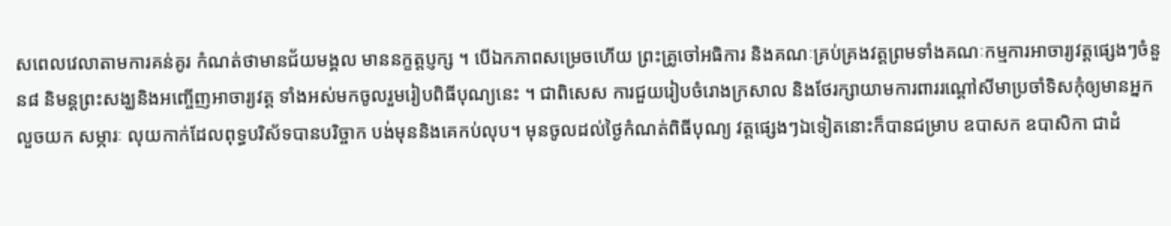សពេលវេលាតាមការគន់គូរ កំណត់ថាមានជ័យមង្គល មាននក្ខត្តប្ញក្ស ។ បើឯកភាពសម្រេចហើយ ព្រះគ្រូចៅអធិការ និងគណៈគ្រប់គ្រងវត្តព្រមទាំងគណៈកម្មការអាចារ្យវត្តផ្សេងៗចំនួន៨ និមន្តព្រះសង្ឃនិងអញ្ចើញអាចារ្យវត្ត ទាំងអស់មកចូលរួមរៀបពិធីបុណ្យនេះ ។ ជាពិសេស ការជួយរៀបចំរោងក្រសាល និងថែរក្សាយាមការពាររណ្ដៅសីមាប្រចាំទិសកុំឲ្យមានអ្នកលួចយក សម្ភារៈ លុយកាក់ដែលពុទ្ធបរិស័ទបានបរិច្ចាក បង់មុននិងគេកប់លុប។ មុនចូលដល់ថ្ងៃកំណត់ពិធីបុណ្យ វត្តផ្សេងៗឯទៀតនោះក៏បានជម្រាប ឧបាសក ឧបាសិកា ជាដំ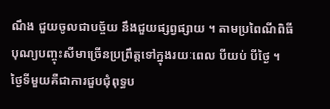ណឹង ជួយចូលជាបច្ច័យ នឹងជួយផ្សព្វផ្សាយ ។ តាមប្រពៃណីពិធីបុណ្យបញ្ចុះសីមាច្រើនប្រព្រឹត្តទៅក្នុងរយៈពេល បីយប់ បីថ្ងៃ ។ ថ្ងៃទីមួយគឺជាការជួបជុំពុទ្ធប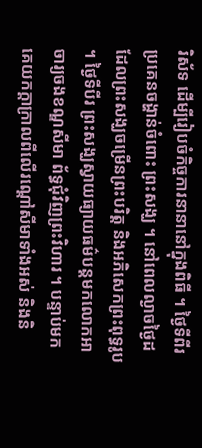រិស័ទ ដើម្បីរៀបចំកិច្ចការនានានៅក្នុងពិធី ។ ថ្ងៃទីពីរ ប្រគេនចង្ហាន់ចំពោះ ព្រះសង្ឃ ។ នៅពេលល្ងាចថ្ងៃដដែលព្រះសង្ឃចម្រើនព្រះបរិត្ត និងអភិសេកព្រះពុទ្ធរូប ។ ថ្ងៃទីបីរ ព្រះសង្ឃស្វាយធ្យាយធម៌បន្តមកលោកអាចារ្យចងខណ្ឌសីមា ព័ទ្ធជុំវិញព្រះវិហារ ។ បន្ទាប់មកគេយកក្ដាក្រាលពីលើរណ្ដៅសីមាទាំងអស់ និងនិ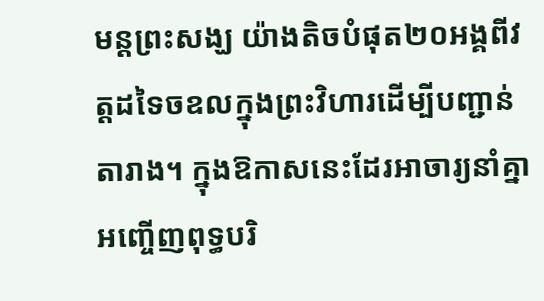មន្តព្រះសង្ឃ យ៉ាងតិចបំផុត២០អង្គពីវត្តដទៃចឧលក្នុងព្រះវិហារដើម្បីបញ្ជាន់ តារាង។ ក្នុងឱកាសនេះដែរអាចារ្យនាំគ្នាអញ្ចើញពុទ្ធបរិ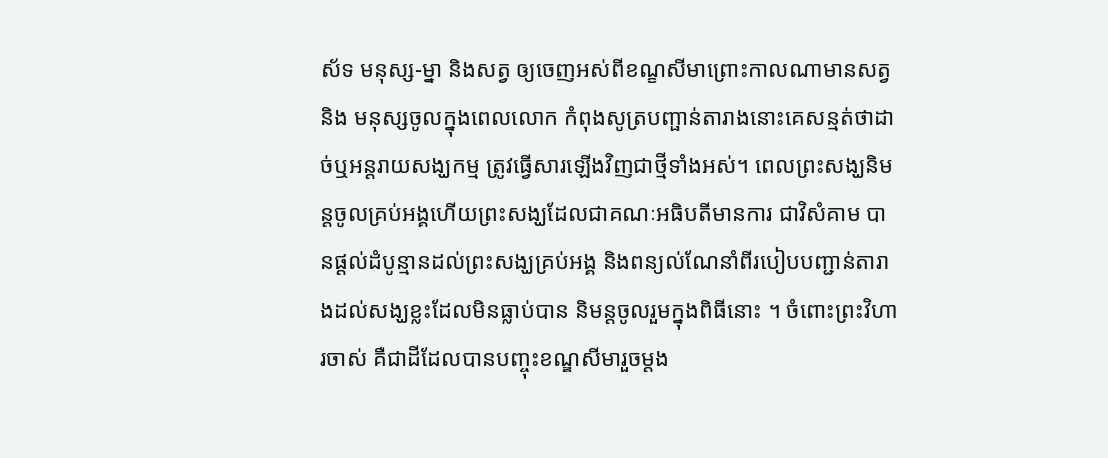ស័ទ មនុស្ស-ម្នា និងសត្វ ឲ្យចេញអស់ពីខណ្ខសីមាព្រោះកាលណាមានសត្វនិង មនុស្សចូលក្នុងពេលលោក កំពុងសូត្របញ្ផាន់តារាងនោះគេសន្មត់ថាដាច់ឬអន្ដរាយសង្ឃកម្ម ត្រូវធ្វើសារឡើងវិញជាថ្មីទាំងអស់។ ពេលព្រះសង្ឃនិមន្ដចូលគ្រប់អង្គហើយព្រះសង្ឃដែលជាគណៈអធិបតីមានការ ជាវិសំគាម បានផ្ដល់ដំបូន្មានដល់ព្រះសង្ឃគ្រប់អង្គ និងពន្យល់ណែនាំពីរបៀបបញ្ជាន់តារាងដល់សង្ឃខ្លះដែលមិនធ្លាប់បាន និមន្តចូលរួមក្នុងពិធីនោះ ។ ចំពោះព្រះវិហារចាស់ គឺជាដីដែលបានបញ្ចុះខណ្ឌសីមារួចម្ដង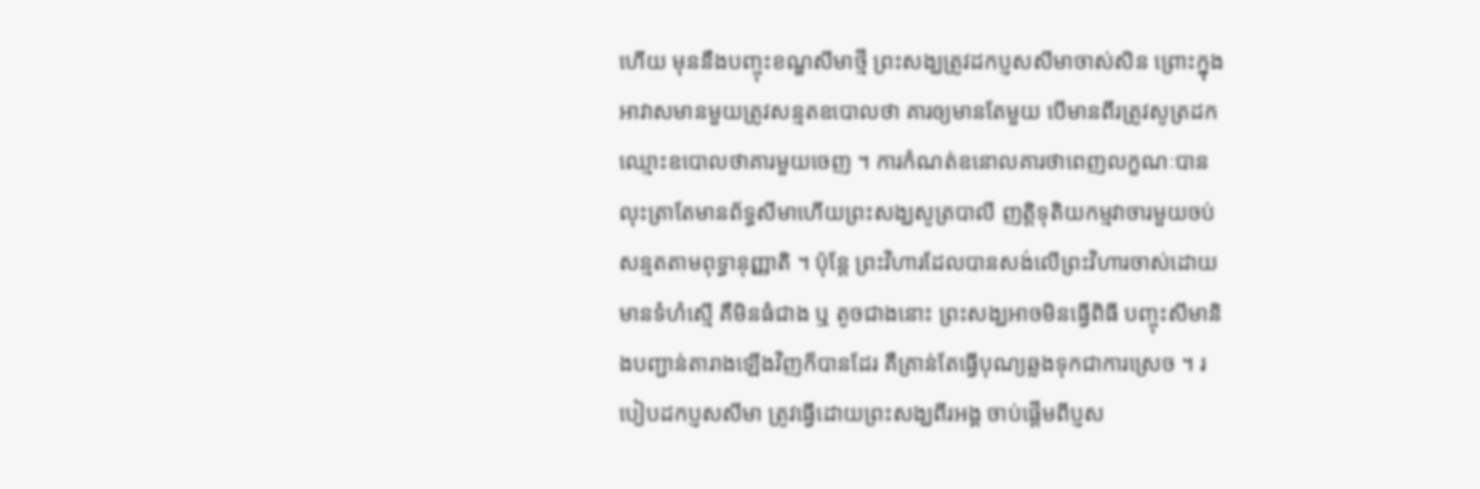ហើយ មុននឹងបញ្ចុះខណ្ឌសីមាថ្មី ព្រះសង្ឃត្រូវដកប្ញសសីមាចាស់សិន ព្រោះក្នុងអាវាសមានមួយត្រូវសន្មតឧបោលថា គារឲ្យមានតែមួយ បើមានពីរត្រូវសូត្រដកឈ្មោះឧបោលថាគារមួយចេញ ។ ការកំណត់ឧនោលគារថាពេញលក្ខណៈបាន លុះត្រាតែមានព័ទ្ធសីមាហើយព្រះសង្ឃសូត្របាលី ញត្តិទុតិយកម្មវាចារមួយចប់ សន្មតតាមពុទ្ធានុញ្ញាតិ ។ ប៉ុន្តែ ព្រះវិហារដែលបានសង់លើព្រះវិហារចាស់ដោយមានទំហំស្មើ គឺមិនធំជាង ឬ តូចជាងនោះ ព្រះសង្ឃអាចមិនធ្វើពិធី បញ្ចុះសីមានិងបញ្ជាន់តារាងឡើងវិញក៏បានដែរ គឺគ្រាន់តែធ្វើបុណ្យឆ្លងទុកជាការស្រេច ។ របៀបដកប្ញសសីមា ត្រូវធ្វើដោយព្រះសង្ឃពីរអង្គ ចាប់ផ្ដើមពីប្ញស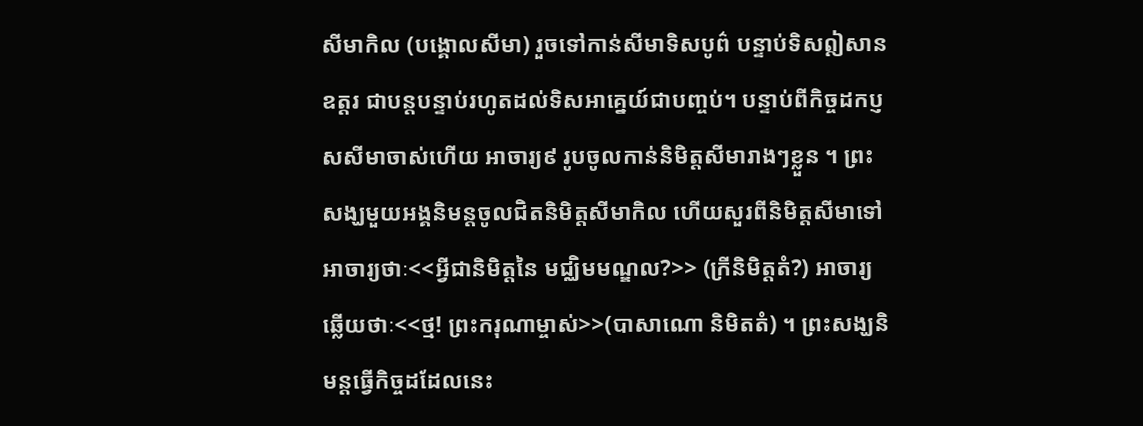សីមាកិល (បង្គោលសីមា) រួចទៅកាន់សីមាទិសបូព៌ បន្ទាប់ទិសឦសាន ឧត្ដរ ជាបន្តបន្ទាប់រហូតដល់ទិសអាគ្នេយ៍ជាបញ្ចប់។ បន្ទាប់ពីកិច្ចដកប្ញសសីមាចាស់ហើយ អាចារ្យ៩ រូបចូលកាន់និមិត្តសីមារាងៗខ្លួន ។ ព្រះសង្ឃមួយអង្គនិមន្ដចូលជិតនិមិត្តសីមាកិល ហើយសួរពីនិមិត្តសីមាទៅអាចារ្យថាៈ<<អ្វីជានិមិត្តនៃ មជ្ឈិមមណ្ឌល?>> (ក្រីនិមិត្តតំ?) អាចារ្យឆ្លើយថាៈ<<ថ្ម! ព្រះករុណាម្ចាស់>>(បាសាណោ និមិតតំ) ។ ព្រះសង្ឃនិមន្ដធ្វើកិច្ចដដែលនេះ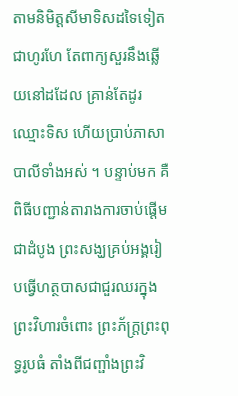តាមនិមិត្តសីមាទិសដទៃទៀតជាហូរហែ តែពាក្យសួរនឹងឆ្លើយនៅដដែល គ្រាន់តែដូរឈ្មោះទិស ហើយប្រាប់ភាសាបាលីទាំងអស់ ។ បន្ទាប់មក គឺពិធីបញ្ជាន់តារាងការចាប់ផ្ដើមជាដំបូង ព្រះសង្ឃគ្រប់អង្គរៀបធ្វើហត្ថបាសជាជួរឈរក្នុងព្រះវិហារចំពោះ ព្រះភ័ក្ត្រព្រះពុទ្ធរូបធំ តាំងពីជញ្ផាំងព្រះវិ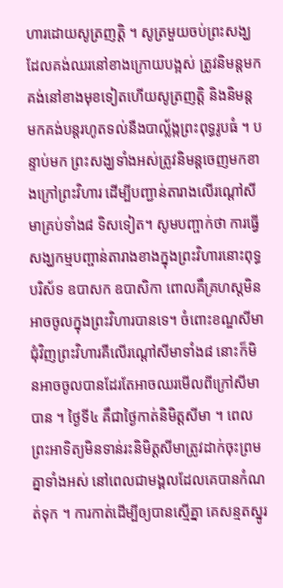ហារដោយសូត្រញត្តិ ។ សូត្រមួយចប់ព្រះសង្ឃដែលគង់ឈរនៅខាងក្រោយបង្អស់ ត្រូវនិមន្តមកគង់នៅខាងមុខទៀតហើយសូត្រញត្តិ និងនិមន្ដមកគង់បន្តរហូតទល់នឺងបាល្ល័ង្កព្រះពុទ្ធរូបធំ ។ បន្ទាប់មក ព្រះសង្ឃទាំងអស់ត្រូវនិមន្តចេញមកខាងក្រៅព្រះវិហារ ដើម្បីបញ្ជាន់តារាងលើរណ្ដៅសីមាគ្រប់ទាំង៨ ទិសទៀត។ សូមបញ្ផាក់ថា ការធ្វើសង្ឃកម្មបញ្ផាន់តារាងខាងក្នុងព្រះវិហារនោះពុទ្ធបរិស័ទ ឧបាសក ឧបាសិកា ពោលគឹគ្រហស្តមិនអាចចូលក្នុងព្រះវិហារបានទេ។ ចំពោះខណ្ឌសីមាជុំវិញព្រះវិហារគឺលើរណ្ដៅសីមាទាំង៨ នោះក៏មិនអាចចូលបានដែរតែអាចឈរមើលពីក្រៅសីមាបាន ។ ថ្ងៃទី៤ គឹជាថ្ងៃកាត់និមិត្តសីមា ។ ពេលព្រះអាទិត្យមិនទាន់រះនិមិត្តសីមាត្រូវដាក់ចុះព្រមគ្នាទាំងអស់ នៅពេលជាមង្គលដែលគេបានកំណត់ទុក ។ ការកាត់ដើម្បីឲ្យបានស្មើគ្នា គេសន្មតស្នូរ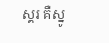ស្គរ គឺស្នូ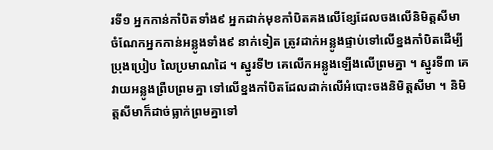រទី១ អ្នកកាន់កាំបិតទាំង៩ អ្នកដាក់មុខកាំបិតគងលើខ្សែដែលចងលើនិមិត្តសីមា ចំណែកអ្នកកាន់អន្លូងទាំង៩ នាក់ទៀត ត្រូវដាក់អន្លូងផ្ទាប់ទៅលើខ្នងកាំបិតដើម្បីប្រុងប្រៀប លៃប្រមាណដៃ ។ ស្នូរទី២ គេលើកអន្លូងឡើងលើព្រមគ្នា ។ ស្នូរទី៣ គេវាយអន្លូងព្រឺបព្រមគ្នា ទៅលើខ្នងកាំបិតដែលដាក់លើអំបោះចងនិមិត្តសីមា ។ និមិត្តសីមាក៏ដាច់ធ្លាក់ព្រមគ្នាទៅ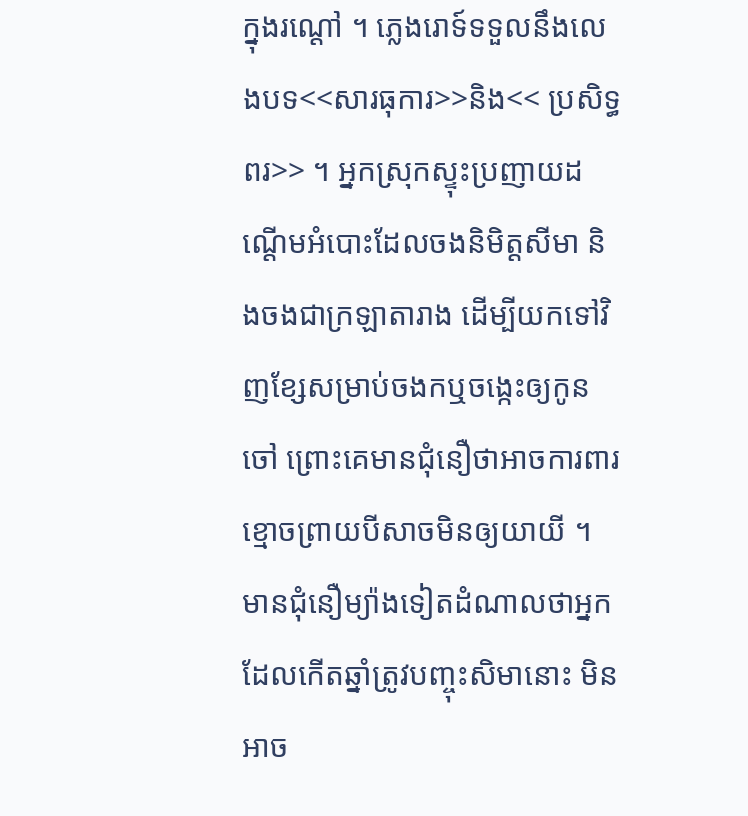ក្នុងរណ្ដៅ ។ ភ្លេងរោទ៍ទទួលនឹងលេងបទ<<សារធុការ>>និង<< ប្រសិទ្ធពរ>> ។ អ្នកស្រុកស្ទុះប្រញាយដណ្ដើមអំបោះដែលចងនិមិត្តសីមា និងចងជាក្រឡាតារាង ដើម្បីយកទៅវិញខ្សែសម្រាប់ចងកឬចង្កេះឲ្យកូនចៅ ព្រោះគេមានជុំនឿថាអាចការពារខ្មោចព្រាយបីសាចមិនឲ្យយាយី ។ មានជុំនឿម្យ៉ាងទៀតដំណាលថាអ្នកដែលកើតឆ្នាំត្រូវបញ្ចុះសិមានោះ មិនអាច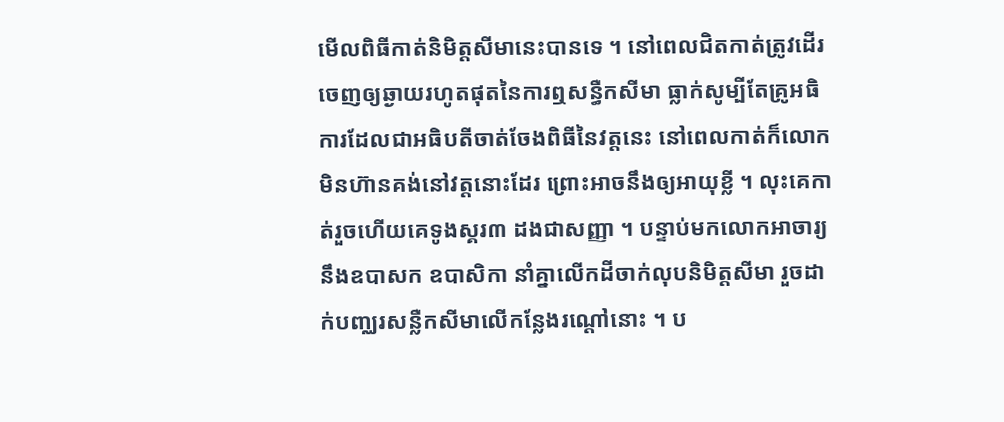មើលពិធីកាត់និមិត្តសីមានេះបានទេ ។ នៅពេលជិតកាត់ត្រូវដើរចេញឲ្យឆ្ងាយរហូតផុតនៃការឮសន្ធឺកសីមា ធ្លាក់សូម្បីតែគ្រូអធិការដែលជាអធិបតីចាត់ចែងពិធីនៃវត្តនេះ នៅពេលកាត់ក៏លោកមិនហ៊ានគង់នៅវត្តនោះដែរ ព្រោះអាចនឹងឲ្យអាយុខ្លី ។ លុះគេកាត់រួចហើយគេទូងស្គរ៣ ដងជាសញ្ញា ។ បន្ទាប់មកលោកអាចារ្យនឹងឧបាសក ឧបាសិកា នាំគ្នាលើកដីចាក់លុបនិមិត្តសីមា រួចដាក់បញ្ឈរសន្លឺកសីមាលើកន្លែងរណ្ដៅនោះ ។ ប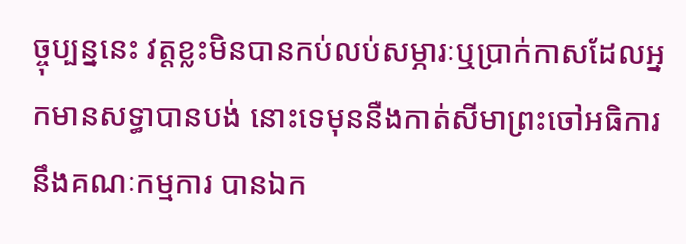ច្ចុប្បន្ននេះ វត្តខ្លះមិនបានកប់លប់សម្ភារៈឬប្រាក់កាសដែលអ្នកមានសទ្ធាបានបង់ នោះទេមុននឺងកាត់សីមាព្រះចៅអធិការនឹងគណៈកម្មការ បានឯក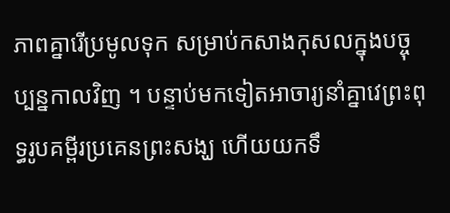ភាពគ្នារើប្រមូលទុក សម្រាប់កសាងកុសលក្នុងបច្ចុប្បន្នកាលវិញ ។ បន្ទាប់មកទៀតអាចារ្យនាំគ្នាវេព្រះពុទ្ធរូបគម្ពីរប្រគេនព្រះសង្ឃ ហើយយកទឹ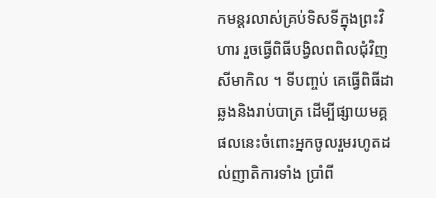កមន្ដរលាស់គ្រប់ទិសទីក្នុងព្រះវិហារ រួចធ្វើពិធីបង្វិលពពិលជុំវិញសីមាកិល ។ ទីបញ្ចប់ គេធ្វើពិធីដាឆ្លងនិងរាប់បាត្រ ដើម្បីផ្សាយមគ្គផលនេះចំពោះអ្នកចូលរួមរហូតដល់ញាតិការទាំង ប្រាំពី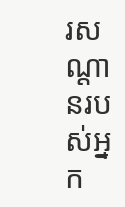រសណ្ដានរបស់អ្នក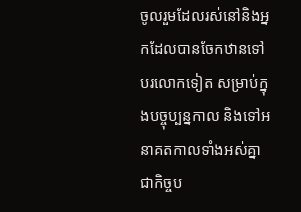ចូលរួមដែលរស់នៅនិងអ្នកដែលបានចែកឋានទៅ បរលោកទៀត សម្រាប់ក្នុងបច្ចុប្បន្នកាល និងទៅអនាគតកាលទាំងអស់គ្នាជាកិច្ចប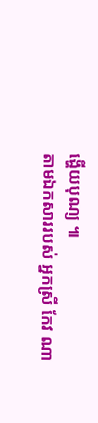ង្ហើយបុណ្យ ៕
តាមឯកសាររបស់ អ្នកស្រី កែវ ណា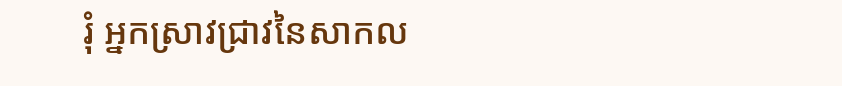រុំ អ្នកស្រាវជ្រាវនៃសាកល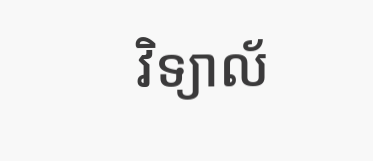វិទ្យាល័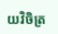យវិចិត្រ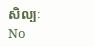សិល្បៈ
No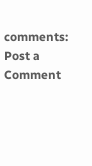comments:
Post a Comment